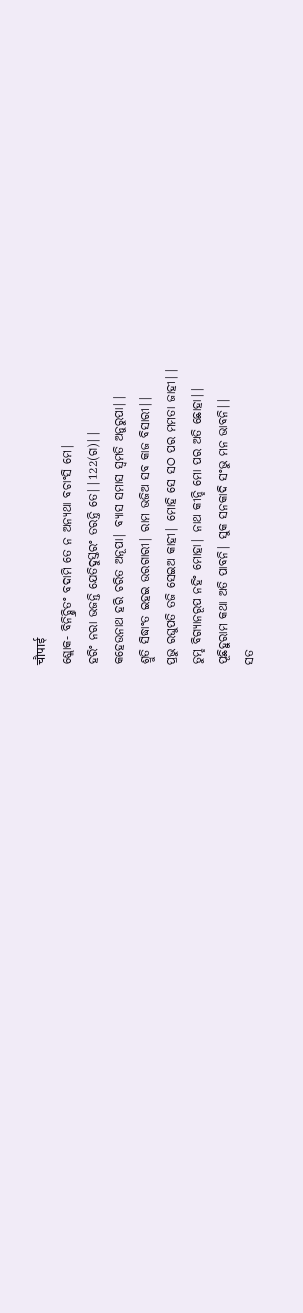चौपाई
ଶ୍ଲୋକ- ବିନିଚ୍ଶ୍ରିତଂ ବଦାମି ତେ ନ ଅନ୍ଯଥା ବଚାଂସି ମେ|
ହରିଂ ନରା ଭଜନ୍ତି ଯେତିଦୁସ୍ତରଂ ତରନ୍ତି ତେ||122(ଗ)||
କହେଉନାଥ ହରି ଚରିତ ଅନୂପା| ବ୍ଯାସ ସମାସ ସ୍ବମତି ଅନୁରୁପା||
ଶ୍ରୁତି ସିଦ୍ଧାଂତ ଇହଇ ଉରଗାରୀ| ରାମ ଭଜିଅ ସବ କାଜ ବିସାରୀ||
ପ୍ରଭୁ ରଘୁପତି ତଜି ସେଇଅ କାହୀ| ମୋହି ସେ ସଠ ପର ମମତା ଜାହୀ||
ତୁମ୍ହ ବିଗ୍ଯାନରୂପ ନହିଂ ମୋହା| ନାଥ କୀନ୍ହି ମୋ ପର ଅତି ଛୋହା||
ପୂଛିହୁରାମ କଥା ଅତି ପାବନି| ସୁକ ସନକାଦି ସଂଭୁ ମନ ଭାବନି||
ସତ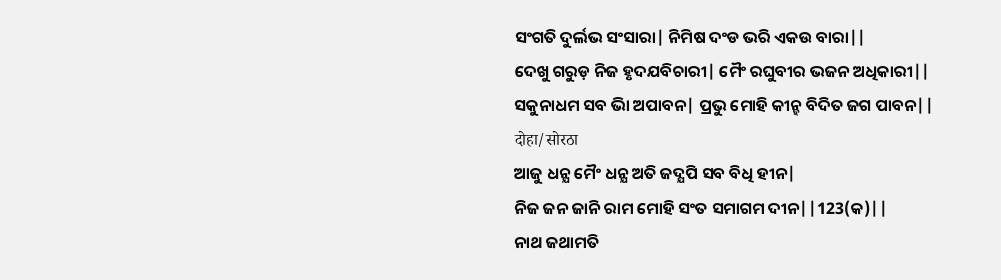ସଂଗତି ଦୁର୍ଲଭ ସଂସାରା| ନିମିଷ ଦଂଡ ଭରି ଏକଉ ବାରା||
ଦେଖୁ ଗରୁଡ଼ ନିଜ ହୃଦଯବିଚାରୀ| ମୈଂ ରଘୁବୀର ଭଜନ ଅଧିକାରୀ||
ସକୁନାଧମ ସବ ଭାି ଅପାବନ| ପ୍ରଭୁ ମୋହି କୀନ୍ହ ବିଦିତ ଜଗ ପାବନ||
दोहा/सोरठा
ଆଜୁ ଧନ୍ଯ ମୈଂ ଧନ୍ଯ ଅତି ଜଦ୍ଯପି ସବ ବିଧି ହୀନ|
ନିଜ ଜନ ଜାନି ରାମ ମୋହି ସଂତ ସମାଗମ ଦୀନ||123(କ)||
ନାଥ ଜଥାମତି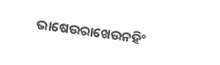ଭାଷେଉରାଖେଉନହିଂ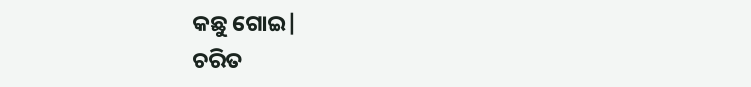କଛୁ ଗୋଇ|
ଚରିତ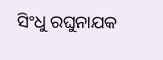ସିଂଧୁ ରଘୁନାଯକ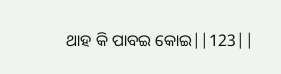ଥାହ କି ପାବଇ କୋଇ||123||